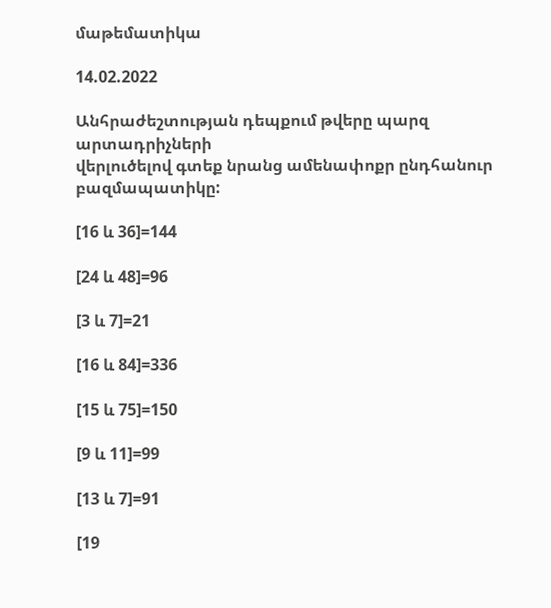մաթեմատիկա

14.02.2022

Անհրաժեշտության դեպքում թվերը պարզ արտադրիչների
վերլուծելով գտեք նրանց ամենափոքր ընդհանուր բազմապատիկը:

[16 և 36]=144

[24 և 48]=96

[3 և 7]=21

[16 և 84]=336

[15 և 75]=150

[9 և 11]=99

[13 և 7]=91

[19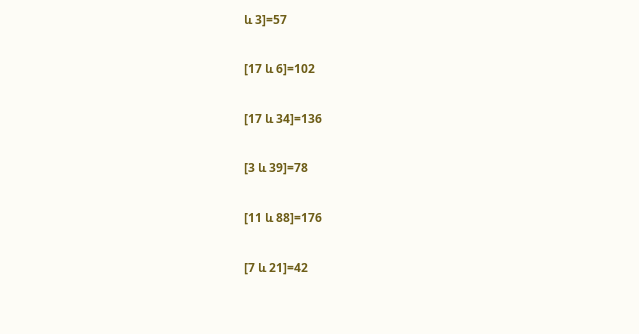և 3]=57

[17 և 6]=102

[17 և 34]=136

[3 և 39]=78

[11 և 88]=176

[7 և 21]=42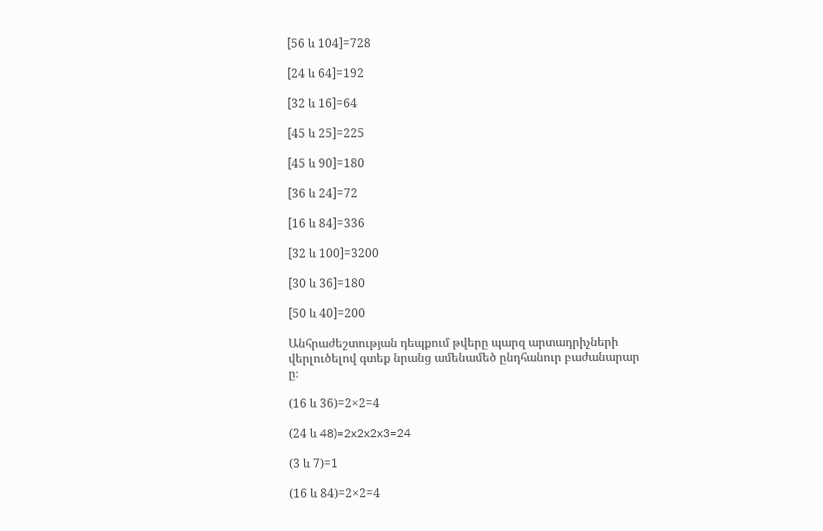[56 և 104]=728

[24 և 64]=192

[32 և 16]=64

[45 և 25]=225

[45 և 90]=180

[36 և 24]=72

[16 և 84]=336

[32 և 100]=3200

[30 և 36]=180

[50 և 40]=200

Անհրաժեշտության դեպքում թվերը պարզ արտադրիչների
վերլուծելով գտեք նրանց ամենամեծ ընդհանուր բաժանարար
ը։

(16 և 36)=2×2=4

(24 և 48)=2x2x2x3=24

(3 և 7)=1

(16 և 84)=2×2=4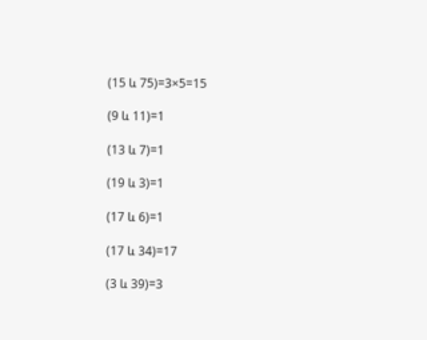(15 և 75)=3×5=15

(9 և 11)=1

(13 և 7)=1

(19 և 3)=1

(17 և 6)=1

(17 և 34)=17

(3 և 39)=3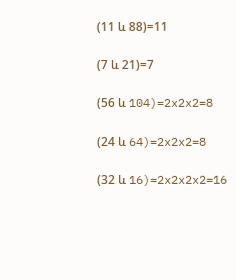(11 և 88)=11

(7 և 21)=7

(56 և 104)=2x2x2=8

(24 և 64)=2x2x2=8

(32 և 16)=2x2x2x2=16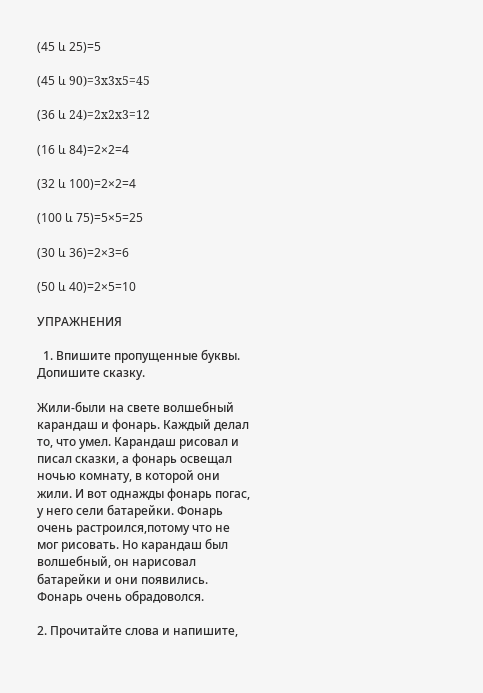(45 և 25)=5

(45 և 90)=3x3x5=45

(36 և 24)=2x2x3=12

(16 և 84)=2×2=4

(32 և 100)=2×2=4

(100 և 75)=5×5=25

(30 և 36)=2×3=6

(50 և 40)=2×5=10

УПРАЖНЕНИЯ

  1. Впишите пропущенные буквы. Допишите сказку.

Жили-были на свете волшебный карандаш и фонарь. Каждый делал то, что умел. Карандаш рисовал и писал сказки, а фонарь освещал ночью комнату, в которой они жили. И вот однажды фонарь погас, у него сели батарейки. Фонарь очень растроился,потому что не мог рисовать. Но карандаш был волшебный, он нарисовал батарейки и они появились. Фонарь очень обрадоволся.

2. Прочитайте слова и напишите,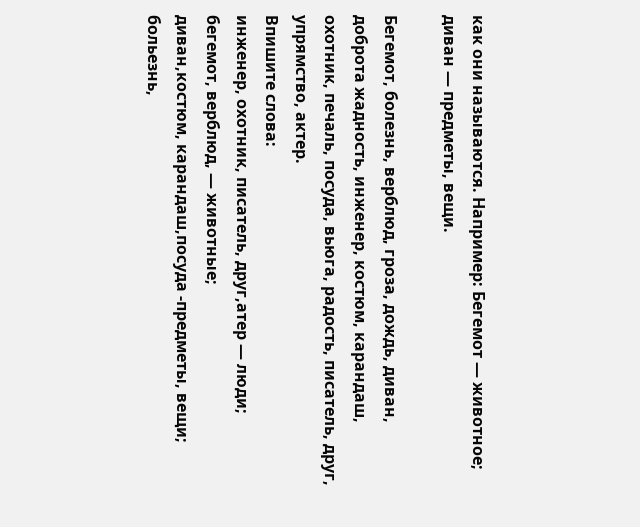как они называются. Например: Бегемот — животное; диван — предметы, вещи.

Бегемот, болезнь, верблюд, гроза, дождь, диван, доброта жадность, инженер, костюм, карандаш, охотник, печаль, посуда, вьюга, радость, писатель, друг, упрямство, актер.
Впишите слова:
инженер, охотник, писатель, друг,атер — люди;
бегемот, верблюд, — животные;
диван,костюм, карандаш,посуда -предметы, вещи;
больезнь,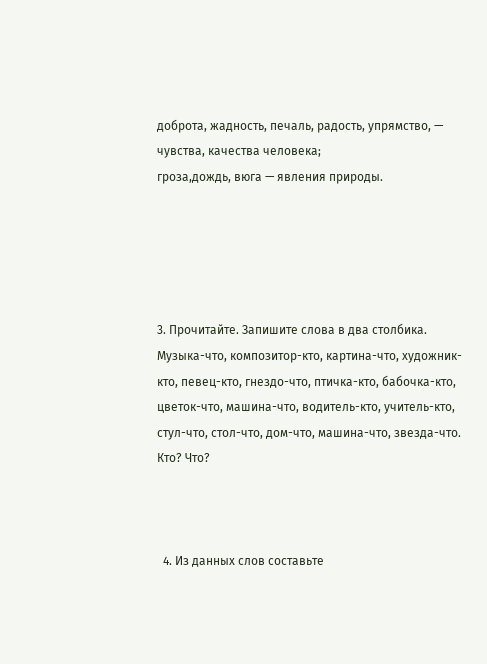доброта, жадность, печаль, радость, упрямство, — чувства, качества человека;
гроза,дождь, вюга — явления природы.





3. Прочитайте. Запишите слова в два столбика.
Музыка-что, композитор-кто, картина-что, художник-кто, певец-кто, гнездо-что, птичка-кто, бабочка-кто, цветок-что, машина-что, водитель-кто, учитель-кто, стул-что, стол-что, дом-что, машина-что, звезда-что.
Кто? Что?



  4. Из данных слов составьте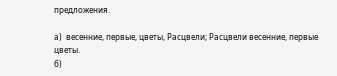предложения.

а)  весенние, первые, цветы, Расцвели; Расцвели весенние, первые цветы.
б)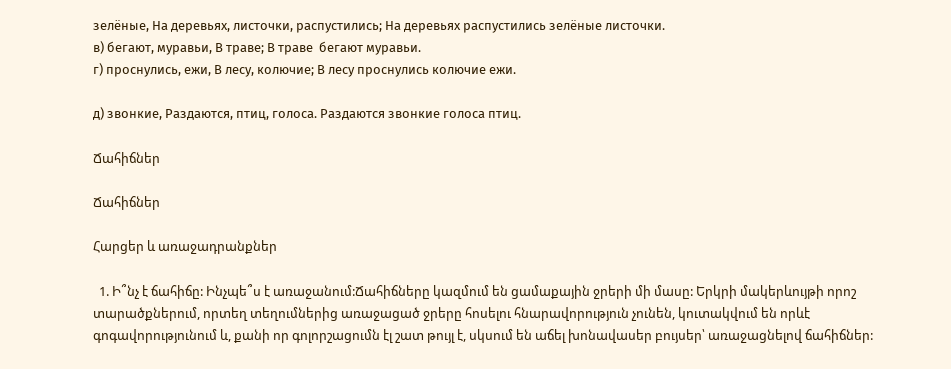зелёные, На деревьях, листочки, распустились; На деревьях распустились зелёные листочки.
в) бегают, муравьи, В траве; В траве  бегают муравьи.
г) проснулись, ежи, В лесу, колючие; В лесу проснулись колючие ежи.

д) звонкие, Раздаются, птиц, голоса. Раздаются звонкие голоса птиц.

Ճահիճներ

Ճահիճներ

Հարցեր և առաջադրանքներ

  1. Ի՞նչ է ճահիճը: Ինչպե՞ս է առաջանում:Ճահիճները կազմում են ցամաքային ջրերի մի մասը: Երկրի մակերևույթի որոշ տարածքներում, որտեղ տեղումներից առաջացած ջրերը հոսելու հնարավորություն չունեն, կուտակվում են որևէ գոգավորությունում և, քանի որ գոլորշացումն էլ շատ թույլ է, սկսում են աճել խոնավասեր բույսեր՝ առաջացնելով ճահիճներ: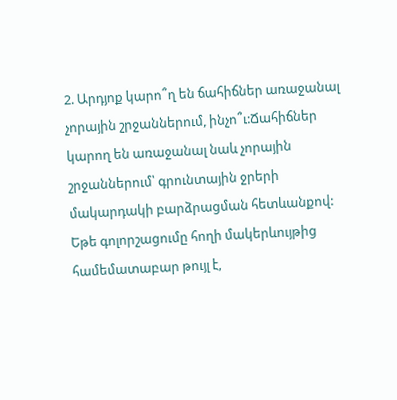2. Արդյոք կարո՞ղ են ճահիճներ առաջանալ չորային շրջաններում, ինչո՞ւ:Ճահիճներ կարող են առաջանալ նաև չորային շրջաններում՝ գրունտային ջրերի մակարդակի բարձրացման հետևանքով: Եթե գոլորշացումը հողի մակերևույթից համեմատաբար թույլ է,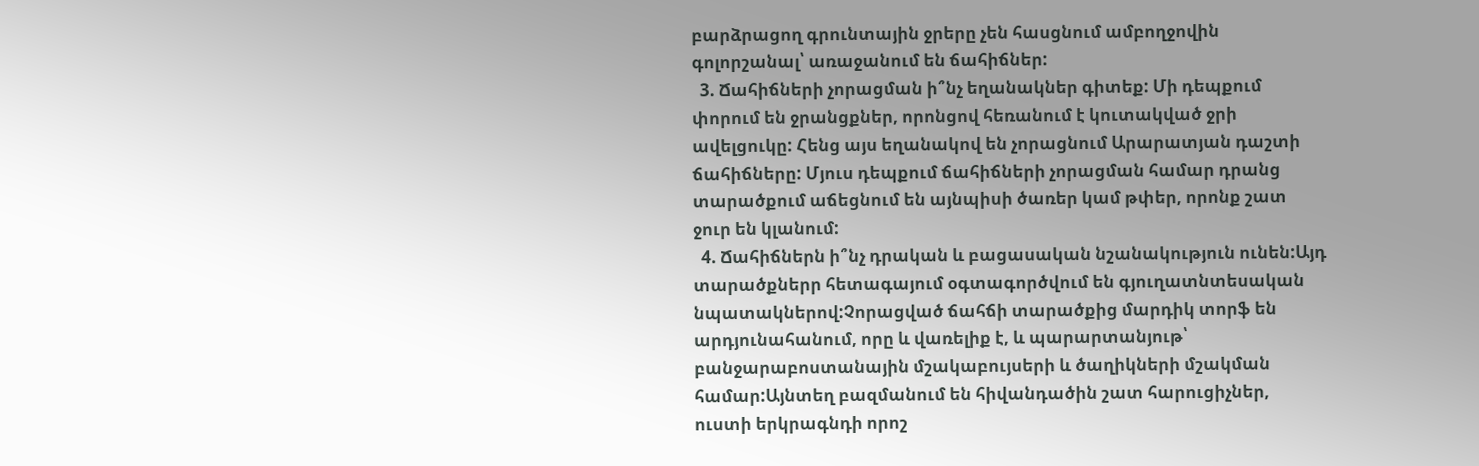բարձրացող գրունտային ջրերը չեն հասցնում ամբողջովին գոլորշանալ՝ առաջանում են ճահիճներ:
  3. Ճահիճների չորացման ի՞նչ եղանակներ գիտեք: Մի դեպքում փորում են ջրանցքներ, որոնցով հեռանում է կուտակված ջրի ավելցուկը: Հենց այս եղանակով են չորացնում Արարատյան դաշտի ճահիճները: Մյուս դեպքում ճահիճների չորացման համար դրանց տարածքում աճեցնում են այնպիսի ծառեր կամ թփեր, որոնք շատ ջուր են կլանում:
  4. Ճահիճներն ի՞նչ դրական և բացասական նշանակություն ունեն:Այդ տարածքներր հետագայում օգտագործվում են գյուղատնտեսական նպատակներով:Չորացված ճահճի տարածքից մարդիկ տորֆ են արդյունահանում, որը և վառելիք է, և պարարտանյութ՝ բանջարաբոստանային մշակաբույսերի և ծաղիկների մշակման համար:Այնտեղ բազմանում են հիվանդածին շատ հարուցիչներ, ուստի երկրագնդի որոշ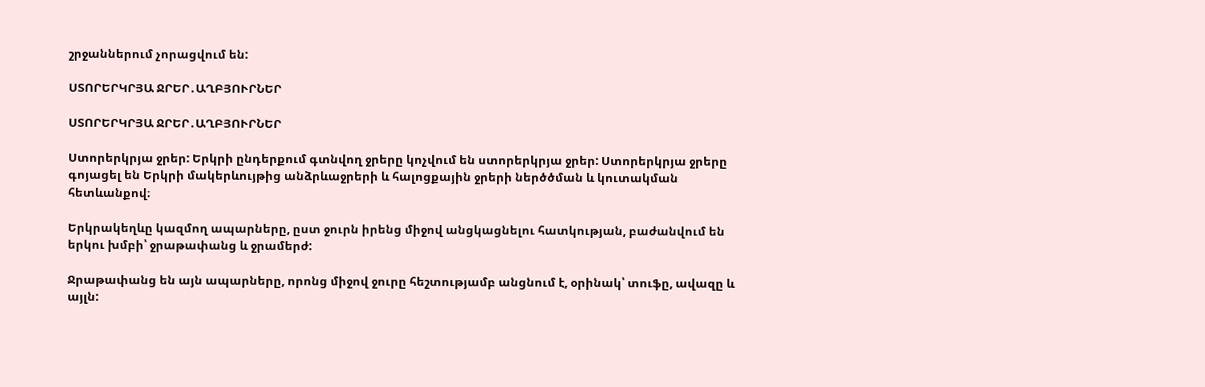շրջաններում չորացվում են:

ՍՏՈՐԵՐԿՐՅԱ ՋՐԵՐ․ԱՂԲՅՈՒՐՆԵՐ

ՍՏՈՐԵՐԿՐՅԱ ՋՐԵՐ․ԱՂԲՅՈՒՐՆԵՐ

Ստորերկրյա ջրեր: Երկրի ընդերքում գտնվող ջրերը կոչվում են ստորերկրյա ջրեր: Ստորերկրյա ջրերը գոյացել են Երկրի մակերևույթից անձրևաջրերի և հալոցքային ջրերի ներծծման և կուտակման հետևանքով։

Երկրակեղևը կազմող ապարները, ըստ ջուրն իրենց միջով անցկացնելու հատկության, բաժանվում են երկու խմբի՝ ջրաթափանց և ջրամերժ:

Ջրաթափանց են այն ապարները, որոնց միջով ջուրը հեշտությամբ անցնում է, օրինակ՝ տուֆը, ավազը և այլն: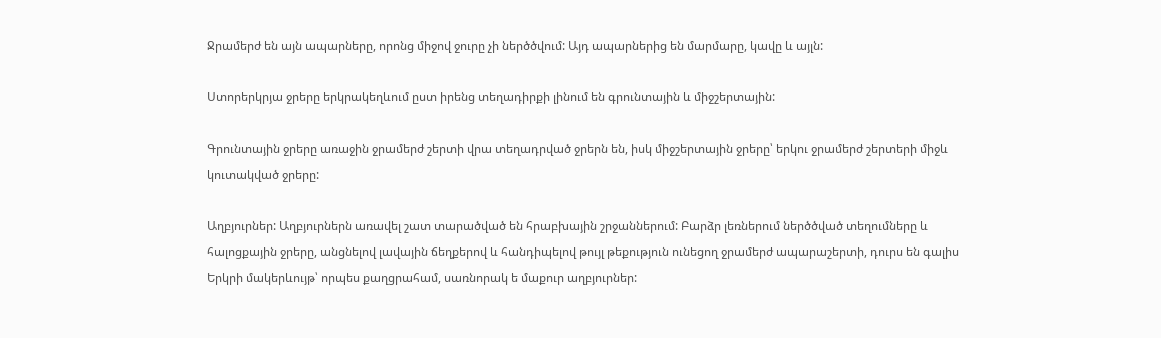Ջրամերժ են այն ապարները, որոնց միջով ջուրը չի ներծծվում: Այդ ապարներից են մարմարը, կավը և այլն:

Ստորերկրյա ջրերը երկրակեղևում ըստ իրենց տեղադիրքի լինում են գրունտային և միջշերտային:

Գրունտային ջրերը առաջին ջրամերժ շերտի վրա տեղադրված ջրերն են, իսկ միջշերտային ջրերը՝ երկու ջրամերժ շերտերի միջև կուտակված ջրերը:

Աղբյուրներ: Աղբյուրներն առավել շատ տարածված են հրաբխային շրջաններում: Բարձր լեռներում ներծծված տեղումները և հալոցքային ջրերը, անցնելով լավային ճեղքերով և հանդիպելով թույլ թեքություն ունեցող ջրամերժ ապարաշերտի, դուրս են գալիս Երկրի մակերևույթ՝ որպես քաղցրահամ, սառնորակ ե մաքուր աղբյուրներ: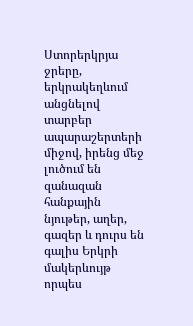Ստորերկրյա ջրերը, երկրակեղևում անցնելով տարբեր ապարաշերտերի միջով, իրենց մեջ լուծում են զանազան հանքային նյութեր, աղեր, գազեր և դուրս են գալիս Երկրի մակերևույթ որպես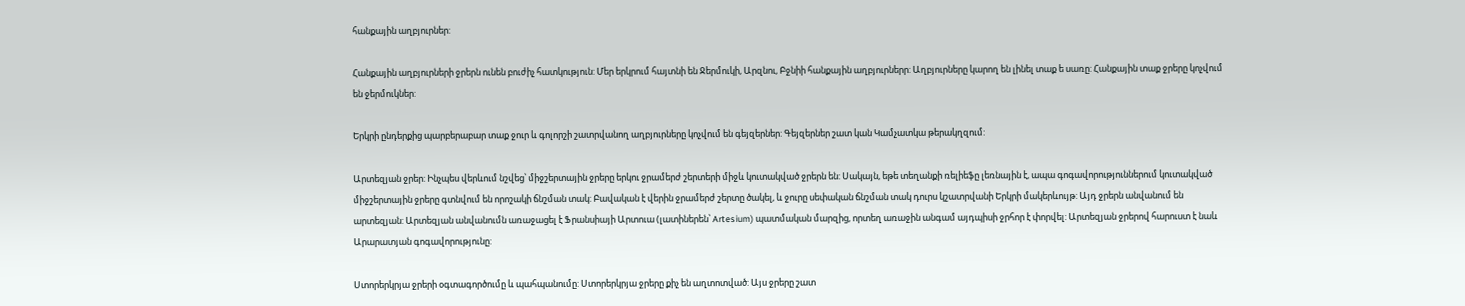հանքային աղբյուրներ:

Հանքային աղբյուրների ջրերն ունեն բուժիչ հատկություն: Մեր երկրում հայտնի են Ջերմուկի, Արզնու, Բջնիի հանքային աղբյուրներր: Աղբյուրները կարող են լինել տաք ե սառը: Հանքային տաք ջրերը կոչվում են ջերմուկներ:

Երկրի ընդերքից պարբերաբար տաք ջուր և գոլորշի շատրվանող աղբյուրները կոչվում են գեյզերներ: Գեյզերներ շատ կան Կամչատկա թերակղզում:

Արտեզյան ջրեր: Ինչպես վերևում նշվեց՝ միջշերտային ջրերը երկու ջրամերժ շերտերի միջև կուտակված ջրերն են: Սակայն, եթե տեղանքի ռելիեֆը լեռնային է, ապա գոգավորություններում կուտակված միջշերտային ջրերը գտնվում են որոշակի ճնշման տակ: Բավական է վերին ջրամերժ շերտը ծակել, և ջուրը սեփական ճնշման տակ դուրս կշատրվանի Երկրի մակերևույթ: Այդ ջրերն անվանում են արտեզյան: Արտեզյան անվանումն առաջացել է Ֆրանսիայի Արտուա (լատիներեն՝ Artesium) պատմական մարզից, որտեղ առաջին անգամ այդպիսի ջրհոր է փորվել: Արտեզյան ջրերով հարուստ է նաև Արարատյան գոգավորությունը:

Ստորերկրյա ջրերի օգտագործումը և պահպանումը: Ստորերկրյա ջրերը քիչ են աղտոտված: Այս ջրերը շատ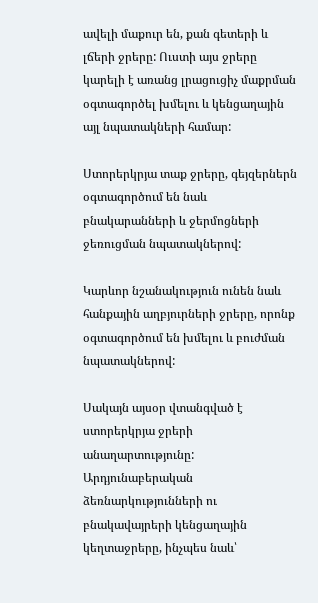ավելի մաքուր են, քան գետերի և լճերի ջրերը: Ուստի այս ջրերը կարելի է առանց լրացուցիչ մաքրման օգտագործել խմելու և կենցաղային այլ նպատակների համար:

Ստորերկրյա տաք ջրերը, գեյզերներն օգտագործում են նաև բնակարանների և ջերմոցների ջեռուցման նպատակներով:

Կարևոր նշանակություն ունեն նաև հանքային աղբյուրների ջրերը, որոնք օգտագործում են խմելու և բուժման նպատակներով:

Սակայն այսօր վտանգված է ստորերկրյա ջրերի անաղարտությունը: Արդյունաբերական ձեռնարկությունների ու բնակավայրերի կենցաղային կեղտաջրերը, ինչպես նաև՝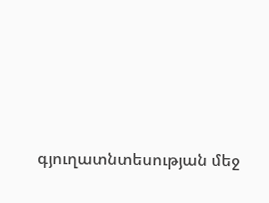գյուղատնտեսության մեջ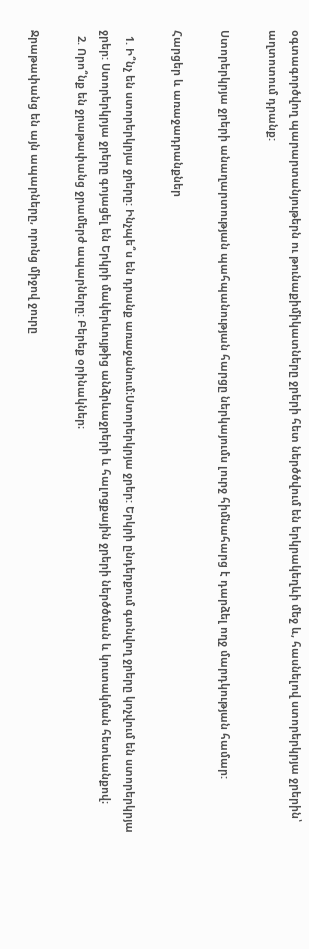օգտագործվող պարարտանյութերն ու թունաքիմիկատները ջրերի հետ ներծծվում են երկրակեղևի մեջ և, հասնելով ստորերկրյա ջրերին՝ աղտոտում դրանք:

Ստորերկրյա ջրերի անաղարտության պահպանության հարցը ներկայումս լուրջ հիմնահարց է դարձել ողջ մարդկության համար:

Հարցեր և առաջադրանքներ

  1. Ի՞նչ են ստորերկրյա ջրերը: Ինչպե՞ս են դրանք առաջանում։Ստորերկրյա ջրեր: Երկրի ընդերքում գտնվող ջրերը կոչվում են ստորերկրյա ջրեր: Ստորերկրյա ջրերը գոյացել են Երկրի մակերևույթից անձրևաջրերի և հալոցքային ջրերի ներծծման և կուտակման հետևանքով։
  2. Որո՞նք են ջրաթափանց ջրամերժ ապարները: Բերեք օրինակներ։

Ջրաթափանց են այն ապարները, որոնց միջով ջուրը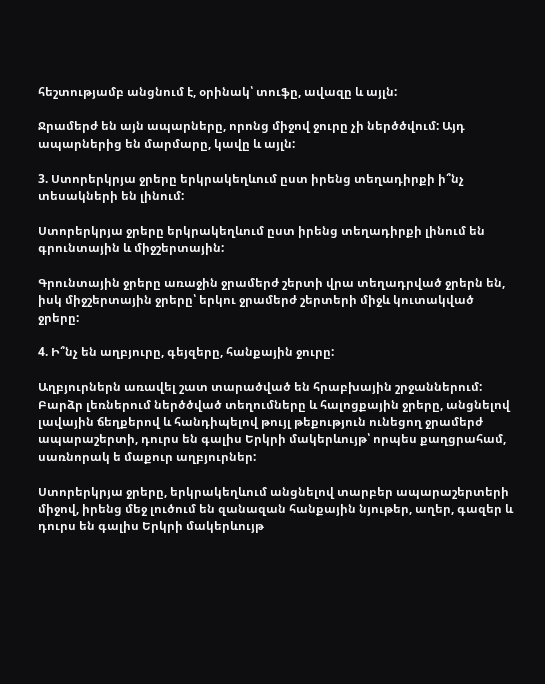հեշտությամբ անցնում է, օրինակ՝ տուֆը, ավազը և այլն:

Ջրամերժ են այն ապարները, որոնց միջով ջուրը չի ներծծվում: Այդ ապարներից են մարմարը, կավը և այլն:

3. Ստորերկրյա ջրերը երկրակեղևում ըստ իրենց տեղադիրքի ի՞նչ տեսակների են լինում:

Ստորերկրյա ջրերը երկրակեղևում ըստ իրենց տեղադիրքի լինում են գրունտային և միջշերտային:

Գրունտային ջրերը առաջին ջրամերժ շերտի վրա տեղադրված ջրերն են, իսկ միջշերտային ջրերը՝ երկու ջրամերժ շերտերի միջև կուտակված ջրերը:

4. Ի՞նչ են աղբյուրը, գեյզերը, հանքային ջուրը:

Աղբյուրներն առավել շատ տարածված են հրաբխային շրջաններում: Բարձր լեռներում ներծծված տեղումները և հալոցքային ջրերը, անցնելով լավային ճեղքերով և հանդիպելով թույլ թեքություն ունեցող ջրամերժ ապարաշերտի, դուրս են գալիս Երկրի մակերևույթ՝ որպես քաղցրահամ, սառնորակ ե մաքուր աղբյուրներ:

Ստորերկրյա ջրերը, երկրակեղևում անցնելով տարբեր ապարաշերտերի միջով, իրենց մեջ լուծում են զանազան հանքային նյութեր, աղեր, գազեր և դուրս են գալիս Երկրի մակերևույթ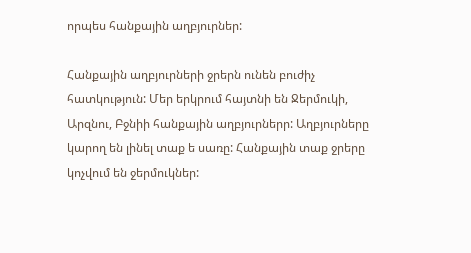որպես հանքային աղբյուրներ:

Հանքային աղբյուրների ջրերն ունեն բուժիչ հատկություն: Մեր երկրում հայտնի են Ջերմուկի, Արզնու, Բջնիի հանքային աղբյուրներր: Աղբյուրները կարող են լինել տաք ե սառը: Հանքային տաք ջրերը կոչվում են ջերմուկներ: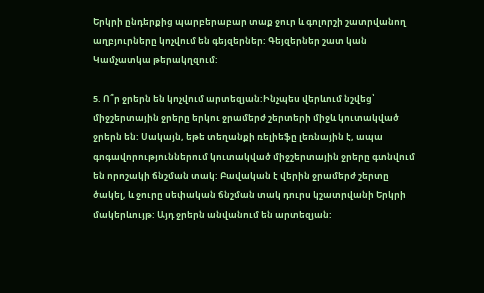Երկրի ընդերքից պարբերաբար տաք ջուր և գոլորշի շատրվանող աղբյուրները կոչվում են գեյզերներ: Գեյզերներ շատ կան Կամչատկա թերակղզում:

5. Ո՞ր ջրերն են կոչվում արտեզյան:Ինչպես վերևում նշվեց՝ միջշերտային ջրերը երկու ջրամերժ շերտերի միջև կուտակված ջրերն են: Սակայն, եթե տեղանքի ռելիեֆը լեռնային է, ապա գոգավորություններում կուտակված միջշերտային ջրերը գտնվում են որոշակի ճնշման տակ: Բավական է վերին ջրամերժ շերտը ծակել, և ջուրը սեփական ճնշման տակ դուրս կշատրվանի Երկրի մակերևույթ: Այդ ջրերն անվանում են արտեզյան: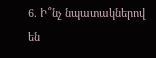6. Ի՞նչ նպատակներով են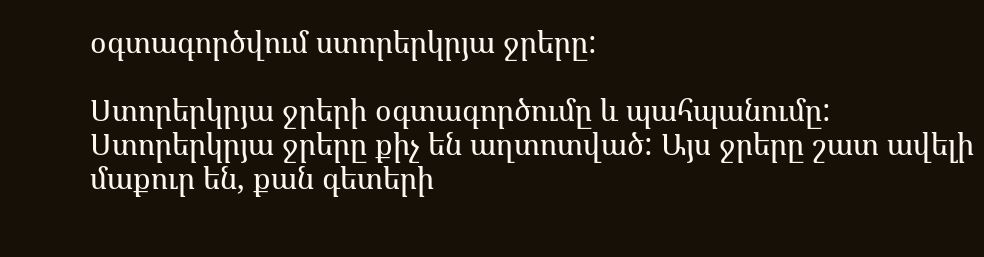օգտագործվում ստորերկրյա ջրերը:

Ստորերկրյա ջրերի օգտագործումը և պահպանումը: Ստորերկրյա ջրերը քիչ են աղտոտված: Այս ջրերը շատ ավելի մաքուր են, քան գետերի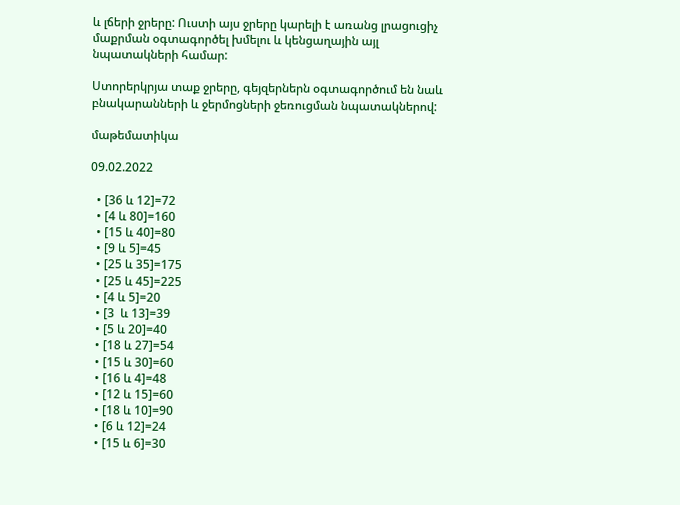և լճերի ջրերը: Ուստի այս ջրերը կարելի է առանց լրացուցիչ մաքրման օգտագործել խմելու և կենցաղային այլ նպատակների համար:

Ստորերկրյա տաք ջրերը, գեյզերներն օգտագործում են նաև բնակարանների և ջերմոցների ջեռուցման նպատակներով:

մաթեմատիկա

09.02.2022

  • [36 և 12]=72
  • [4 և 80]=160
  • [15 և 40]=80
  • [9 և 5]=45
  • [25 և 35]=175
  • [25 և 45]=225
  • [4 և 5]=20
  • [3  և 13]=39
  • [5 և 20]=40
  • [18 և 27]=54
  • [15 և 30]=60
  • [16 և 4]=48
  • [12 և 15]=60
  • [18 և 10]=90
  • [6 և 12]=24
  • [15 և 6]=30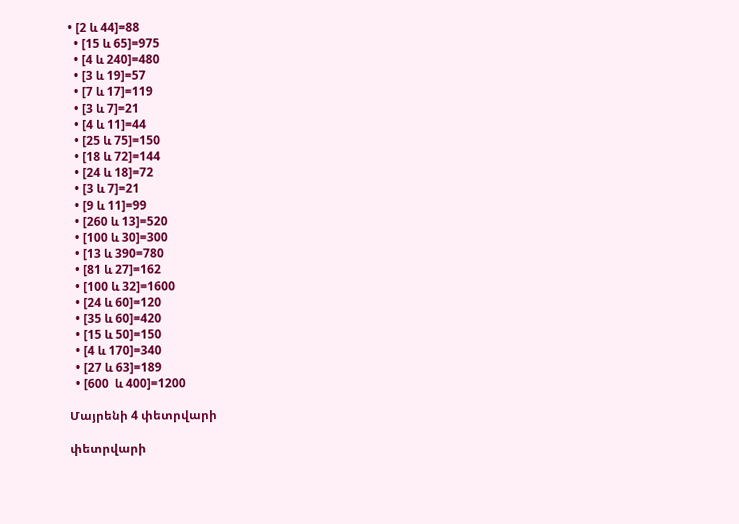• [2 և 44]=88
  • [15 և 65]=975
  • [4 և 240]=480
  • [3 և 19]=57
  • [7 և 17]=119
  • [3 և 7]=21
  • [4 և 11]=44
  • [25 և 75]=150
  • [18 և 72]=144
  • [24 և 18]=72
  • [3 և 7]=21
  • [9 և 11]=99
  • [260 և 13]=520
  • [100 և 30]=300
  • [13 և 390=780
  • [81 և 27]=162
  • [100 և 32]=1600
  • [24 և 60]=120
  • [35 և 60]=420
  • [15 և 50]=150
  • [4 և 170]=340
  • [27 և 63]=189
  • [600  և 400]=1200

Մայրենի 4 փետրվարի

փետրվարի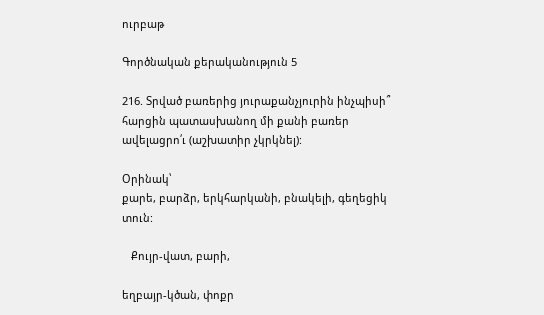ուրբաթ

Գործնական քերականություն 5

216. Տրված բառերից յուրաքանչյուրին ինչպիսի՞ հարցին պատասխանող մի քանի բառեր ավելացրո՛ւ (աշխատիր չկրկնել):

Օրինակ՝
քարե, բարձր, երկհարկանի, բնակելի, գեղեցիկ տուն:

   Քույր-վատ, բարի,

եղբայր-կծան, փոքր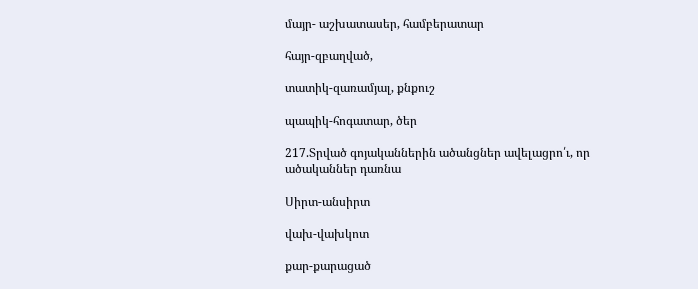մայր- աշխատասեր, համբերատար

հայր-զբաղված,

տատիկ-զառամյալ, քնքուշ

պապիկ-հոգատար, ծեր

217.Տրված գոյականներին ածանցներ ավելացրո՛ւ, որ ածականներ դառնա

Սիրտ-անսիրտ

վախ-վախկոտ

քար-քարացած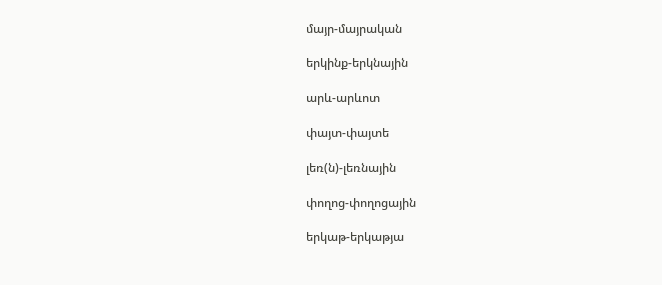մայր-մայրական

երկինք-երկնային

արև-արևոտ

փայտ-փայտե

լեռ(ն)-լեռնային

փողոց-փողոցային

երկաթ-երկաթյա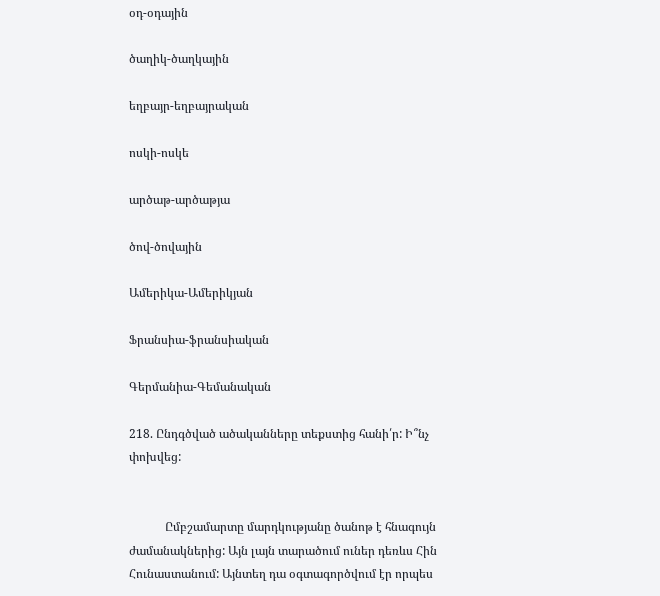օդ-օդային

ծաղիկ-ծաղկային

եղբայր-եղբայրական

ոսկի-ոսկե

արծաթ-արծաթյա

ծով-ծովային

Ամերիկա-Ամերիկյան

Ֆրանսիա-ֆրանսիական

Գերմանիա-Գեմանական

218. Ընդգծված ածականները տեքստից հանի՛ր: Ի՞նչ փոխվեց:


            Ըմբշամարտը մարդկությանը ծանոթ է հնագույն ժամանակներից: Այն լայն տարածում ուներ դեռևս Հին Հունաստանում: Այնտեղ դա օգտագործվում էր որպես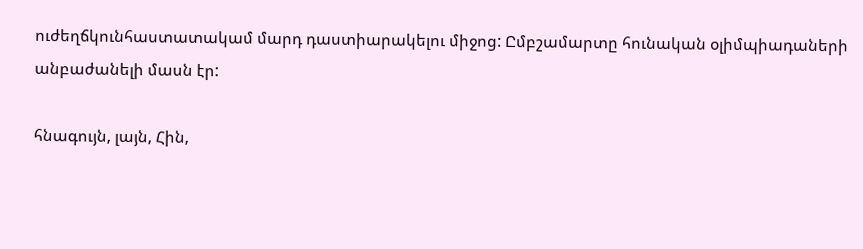ուժեղճկունհաստատակամ մարդ դաստիարակելու միջոց: Ըմբշամարտը հունական օլիմպիադաների անբաժանելի մասն էր:

հնագույն, լայն, Հին,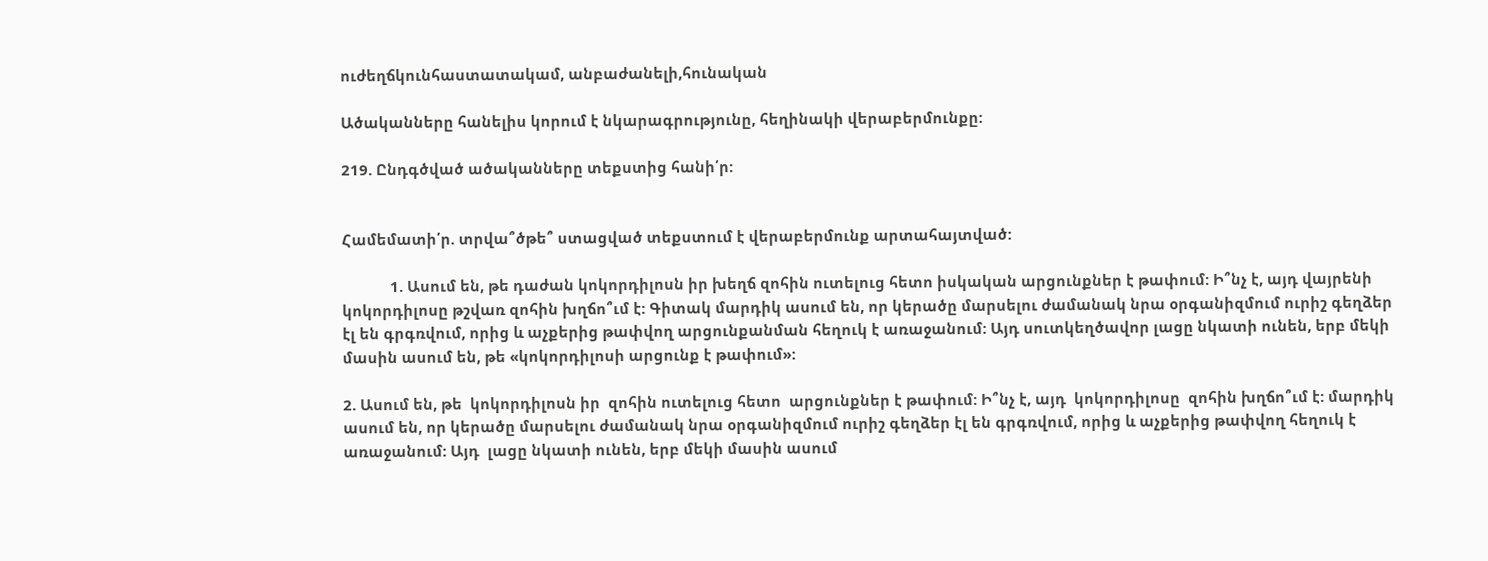ուժեղճկունհաստատակամ, անբաժանելի,հունական

Ածականները հանելիս կորում է նկարագրությունը, հեղինակի վերաբերմունքը:

219. Ընդգծված ածականները տեքստից հանի՛ր:


Համեմատի՛ր. տրվա՞ծթե՞ ստացված տեքստում է վերաբերմունք արտահայտված:

            1. Ասում են, թե դաժան կոկորդիլոսն իր խեղճ զոհին ուտելուց հետո իսկական արցունքներ է թափում: Ի՞նչ է, այդ վայրենի կոկորդիլոսը թշվառ զոհին խղճո՞ւմ է: Գիտակ մարդիկ ասում են, որ կերածը մարսելու ժամանակ նրա օրգանիզմում ուրիշ գեղձեր էլ են գրգռվում, որից և աչքերից թափվող արցունքանման հեղուկ է առաջանում: Այդ սուտկեղծավոր լացը նկատի ունեն, երբ մեկի մասին ասում են, թե «կոկորդիլոսի արցունք է թափում»:

2. Ասում են, թե  կոկորդիլոսն իր  զոհին ուտելուց հետո  արցունքներ է թափում: Ի՞նչ է, այդ  կոկորդիլոսը  զոհին խղճո՞ւմ է: մարդիկ ասում են, որ կերածը մարսելու ժամանակ նրա օրգանիզմում ուրիշ գեղձեր էլ են գրգռվում, որից և աչքերից թափվող հեղուկ է առաջանում: Այդ  լացը նկատի ունեն, երբ մեկի մասին ասում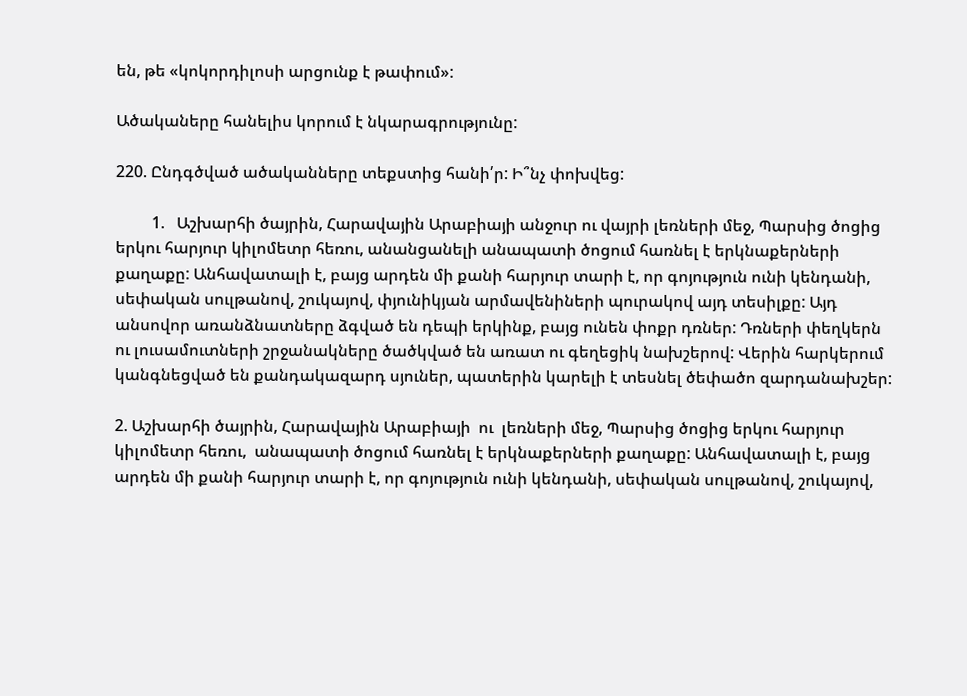են, թե «կոկորդիլոսի արցունք է թափում»:

Ածակաները հանելիս կորում է նկարագրությունը:

220. Ընդգծված ածականները տեքստից հանի՛ր: Ի՞նչ փոխվեց:

         1.   Աշխարհի ծայրին, Հարավային Արաբիայի անջուր ու վայրի լեռների մեջ, Պարսից ծոցից երկու հարյուր կիլոմետր հեռու, անանցանելի անապատի ծոցում հառնել է երկնաքերների քաղաքը: Անհավատալի է, բայց արդեն մի քանի հարյուր տարի է, որ գոյություն ունի կենդանի, սեփական սուլթանով, շուկայով, փյունիկյան արմավենիների պուրակով այդ տեսիլքը: Այդ անսովոր առանձնատները ձգված են դեպի երկինք, բայց ունեն փոքր դռներ: Դռների փեղկերն ու լուսամուտների շրջանակները ծածկված են առատ ու գեղեցիկ նախշերով: Վերին հարկերում կանգնեցված են քանդակազարդ սյուներ, պատերին կարելի է տեսնել ծեփածո զարդանախշեր:

2. Աշխարհի ծայրին, Հարավային Արաբիայի  ու  լեռների մեջ, Պարսից ծոցից երկու հարյուր կիլոմետր հեռու,  անապատի ծոցում հառնել է երկնաքերների քաղաքը: Անհավատալի է, բայց արդեն մի քանի հարյուր տարի է, որ գոյություն ունի կենդանի, սեփական սուլթանով, շուկայով,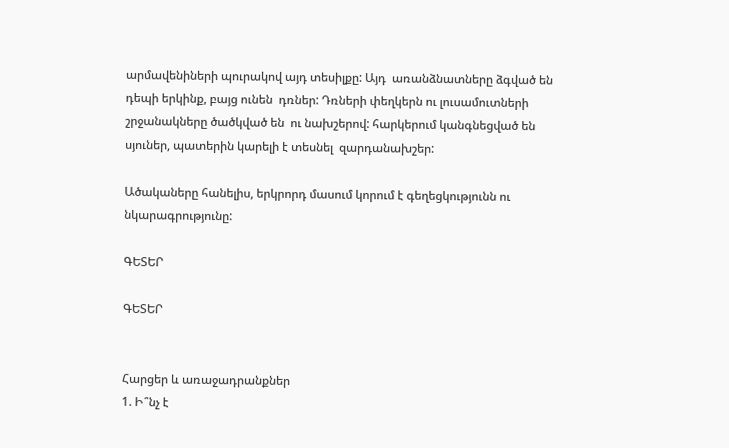արմավենիների պուրակով այդ տեսիլքը: Այդ  առանձնատները ձգված են դեպի երկինք, բայց ունեն  դռներ: Դռների փեղկերն ու լուսամուտների շրջանակները ծածկված են  ու նախշերով: հարկերում կանգնեցված են  սյուներ, պատերին կարելի է տեսնել  զարդանախշեր:

Ածակաները հանելիս, երկրորդ մասում կորում է գեղեցկությունն ու նկարագրությունը:

ԳԵՏԵՐ

ԳԵՏԵՐ


Հարցեր և առաջադրանքներ
1. Ի՞նչ է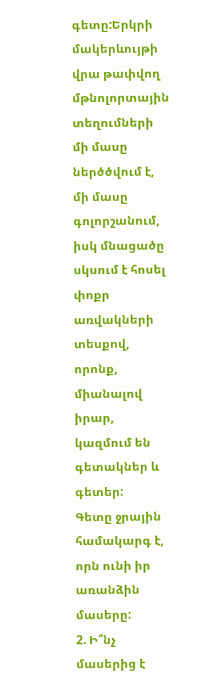գետը:Երկրի մակերևույթի վրա թափվող մթնոլորտային տեղումների մի մասը ներծծվում է, մի մասը գոլորշանում, իսկ մնացածը սկսում է հոսել փոքր առվակների տեսքով, որոնք, միանալով իրար, կազմում են գետակներ և գետեր:
Գետը ջրային համակարգ է, որն ունի իր առանձին մասերը:
2. Ի՞նչ մասերից է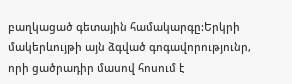բաղկացած գետային համակարգը:Երկրի մակերևույթի այն ձգված գոգավորությունր, որի ցածրադիր մասով հոսում է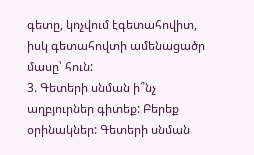գետը, կոչվում էգետահովիտ, իսկ գետահովտի ամենացածր մասը՝ հուն:
3. Գետերի սնման ի՞նչ աղբյուրներ գիտեք: Բերեք օրինակներ: Գետերի սնման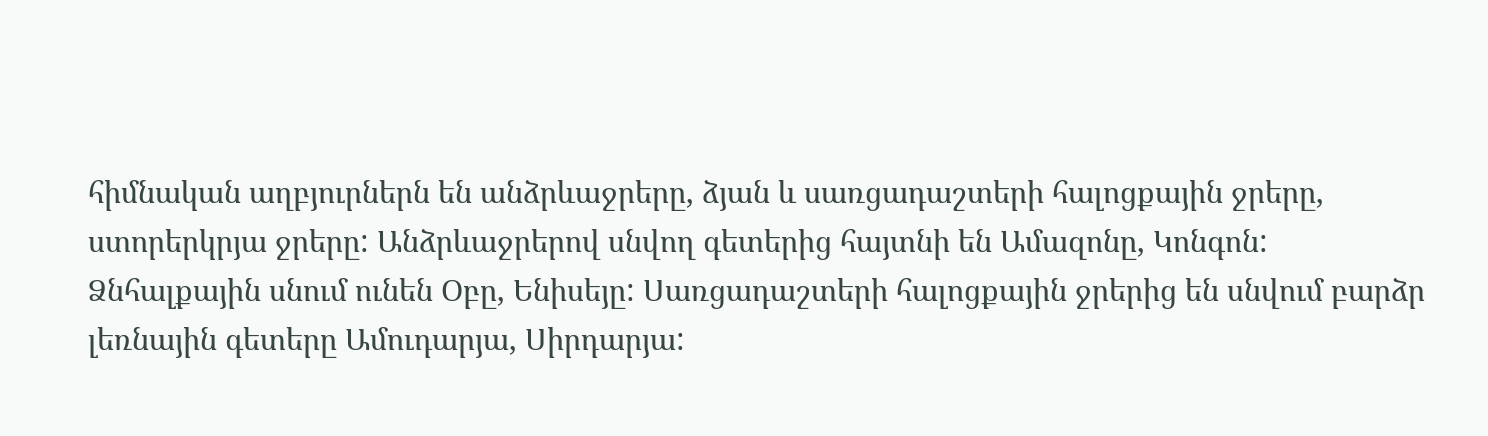հիմնական աղբյուրներն են անձրևաջրերը, ձյան և սառցադաշտերի հալոցքային ջրերը, ստորերկրյա ջրերը: Անձրևաջրերով սնվող գետերից հայտնի են Ամազոնը, Կոնգոն: Ձնհալքային սնում ունեն Օբը, Ենիսեյը: Սառցադաշտերի հալոցքային ջրերից են սնվում բարձր լեռնային գետերը Ամուդարյա, Սիրդարյա: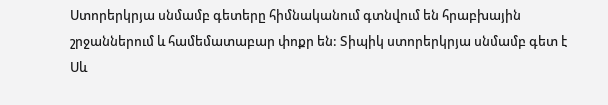Ստորերկրյա սնմամբ գետերը հիմնականում գտնվում են հրաբխային շրջաններում և համեմատաբար փոքր են: Տիպիկ ստորերկրյա սնմամբ գետ է Սև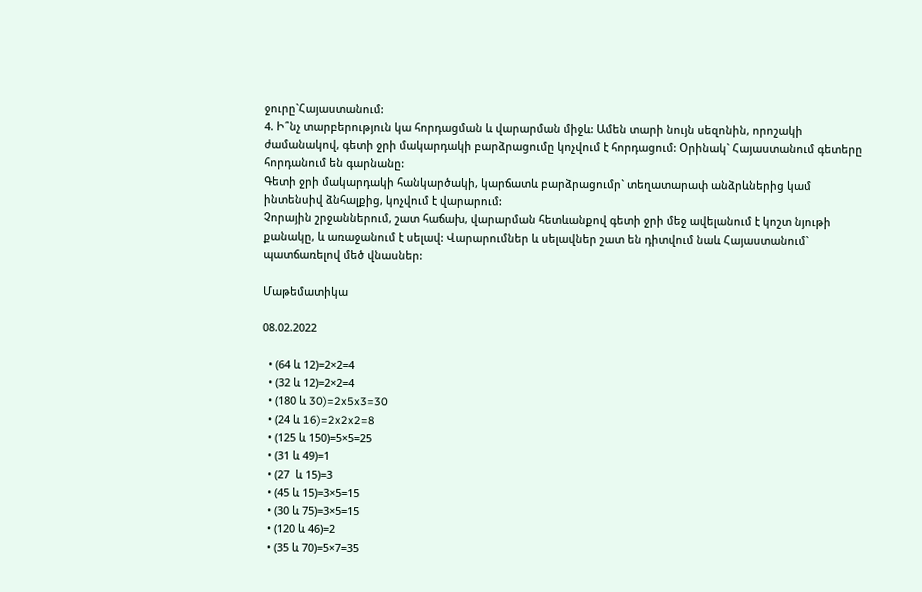ջուրը`Հայաստանում:
4. Ի՞նչ տարբերություն կա հորդացման և վարարման միջև: Ամեն տարի նույն սեզոնին, որոշակի ժամանակով, գետի ջրի մակարդակի բարձրացումը կոչվում է հորդացում: Օրինակ` Հայաստանում գետերը հորդանում են գարնանը:
Գետի ջրի մակարդակի հանկարծակի, կարճատև բարձրացումր` տեղատարափ անձրևներից կամ ինտենսիվ ձնհալքից, կոչվում է վարարում:
Չորային շրջաններում, շատ հաճախ, վարարման հետևանքով գետի ջրի մեջ ավելանում է կոշտ նյութի քանակը, և առաջանում է սելավ: Վարարումներ և սելավներ շատ են դիտվում նաև Հայաստանում` պատճառելով մեծ վնասներ:

Մաթեմատիկա

08.02.2022

  • (64 և 12)=2×2=4
  • (32 և 12)=2×2=4
  • (180 և 30)=2x5x3=30
  • (24 և 16)=2x2x2=8
  • (125 և 150)=5×5=25
  • (31 և 49)=1
  • (27  և 15)=3
  • (45 և 15)=3×5=15
  • (30 և 75)=3×5=15
  • (120 և 46)=2
  • (35 և 70)=5×7=35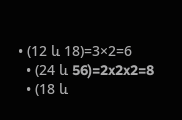• (12 և 18)=3×2=6
  • (24 և 56)=2x2x2=8
  • (18 և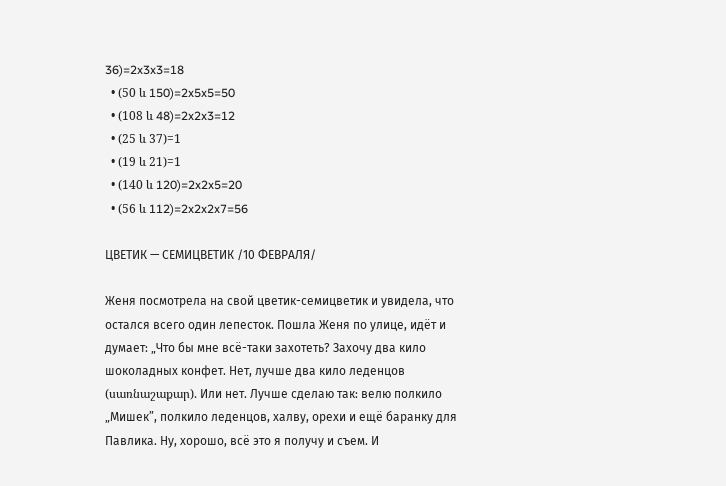36)=2x3x3=18
  • (50 և 150)=2x5x5=50
  • (108 և 48)=2x2x3=12
  • (25 և 37)=1
  • (19 և 21)=1
  • (140 և 120)=2x2x5=20
  • (56 և 112)=2x2x2x7=56

ЦВЕТИК — СЕМИЦВЕТИК /10 ФЕВРАЛЯ/

Женя посмотрела на свой цветик-семицветик и увидела, что остался всего один лепесток. Пошла Женя по улице, идёт и думает: „Что бы мне всё-таки захотеть? Захочу два кило шоколадных конфет. Нет, лучше два кило леденцов (սառնաշաքար). Или нет. Лучше сделаю так: велю полкило „Мишек”, полкило леденцов, халву, орехи и ещё баранку для
Павлика. Ну, хорошо, всё это я получу и съем. И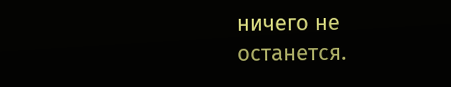ничего не останется.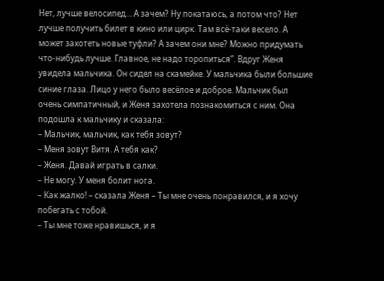Нет, лучше велосипед… А зачем? Ну покатаюсь, а потом что? Нет лучше получить билет в кино или цирк. Там всё-таки весело. А может захотеть новые туфли? А зачем они мне? Можно придумать что-нибудь лучше. Главное, не надо торопиться”. Вдруг Женя увидела мальчика. Он сидел на скамейке. У мальчика были большие синие глаза. Лицо у него было весёлое и доброе. Мальчик был очень симпатичный, и Женя захотела познакомиться с ним. Она подошла к мальчику и сказала:
– Мальчик, мальчик, как тебя зовут?
– Меня зовут Витя. А тебя как?
– Женя. Давай играть в салки.
– Не могу. У меня болит нога.
– Как жалко! – сказала Женя – Ты мне очень понравился, и я хочу побегать с тобой.
– Ты мне тоже нравишься, и я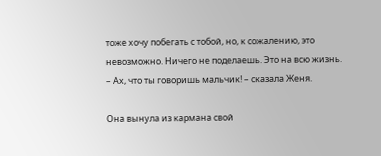тоже хочу побегать с тобой, но, к сожалению, это невозможно. Ничего не поделаешь. Это на всю жизнь.
– Ах, что ты говоришь мальчик! – сказала Женя.

Она вынула из кармана свой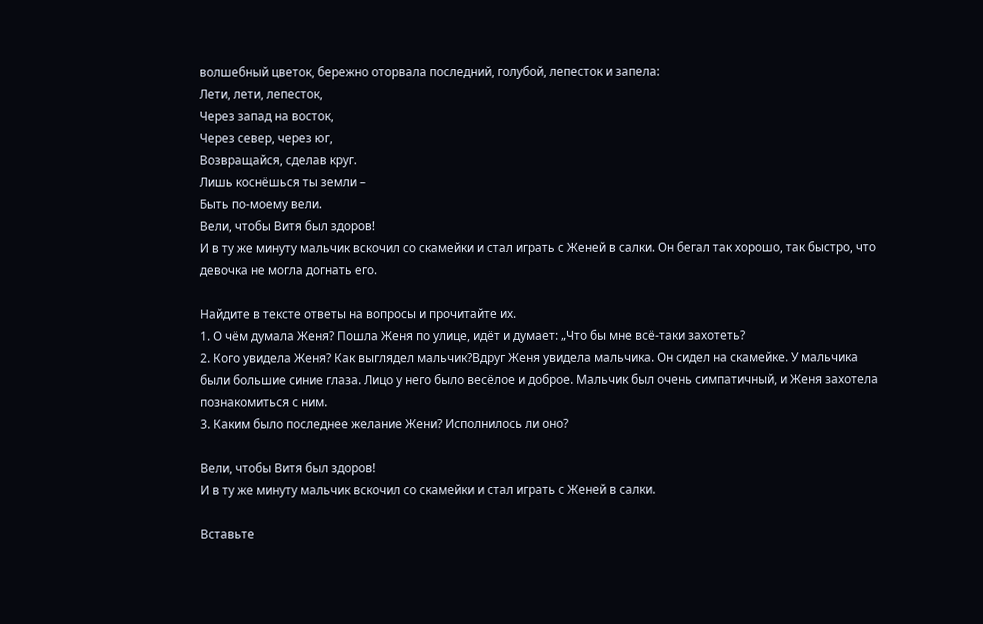волшебный цветок, бережно оторвала последний, голубой, лепесток и запела:
Лети, лети, лепесток,
Через запад на восток,
Через север, через юг,
Возвращайся, сделав круг.
Лишь коснёшься ты земли –
Быть по-моему вели.
Вели, чтобы Витя был здоров!
И в ту же минуту мальчик вскочил со скамейки и стал играть с Женей в салки. Он бегал так хорошо, так быстро, что девочка не могла догнать его.

Найдите в тексте ответы на вопросы и прочитайте их.
1. О чём думала Женя? Пошла Женя по улице, идёт и думает: „Что бы мне всё-таки захотеть?
2. Кого увидела Женя? Как выглядел мальчик?Вдруг Женя увидела мальчика. Он сидел на скамейке. У мальчика были большие синие глаза. Лицо у него было весёлое и доброе. Мальчик был очень симпатичный, и Женя захотела познакомиться с ним.
3. Каким было последнее желание Жени? Исполнилось ли оно?

Вели, чтобы Витя был здоров!
И в ту же минуту мальчик вскочил со скамейки и стал играть с Женей в салки.

Вставьте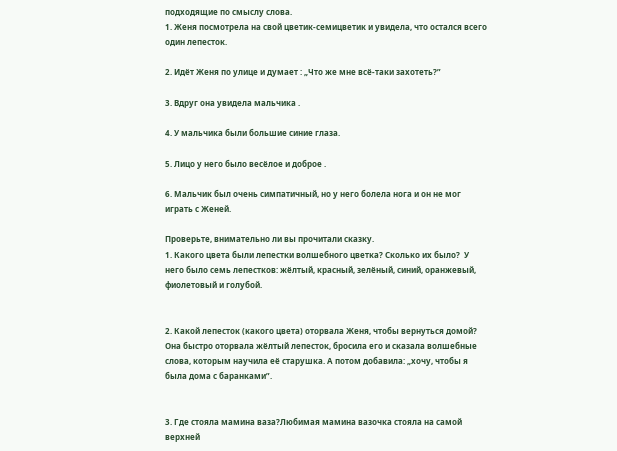подходящие по смыслу слова.
1. Женя посмотрела на свой цветик-семицветик и увидела, что остался всего один лепесток.

2. Идёт Женя по улице и думает : „Что же мне всё-таки захотеть?”

3. Вдруг она увидела мальчика .

4. У мальчика были большие синие глаза.

5. Лицо у него было весёлое и доброе .

6. Мальчик был очень симпатичный, но у него болела нога и он не мог играть с Женей.

Проверьте, внимательно ли вы прочитали сказку.
1. Какого цвета были лепестки волшебного цветка? Сколько их было?  У него было семь лепестков: жёлтый, красный, зелёный, синий, оранжевый, фиолетовый и голубой.


2. Какой лепесток (какого цвета) оторвала Женя, чтобы вернуться домой? Она быстро оторвала жёлтый лепесток, бросила его и сказала волшебные слова, которым научила её старушка. А потом добавила: „хочу, чтобы я была дома с баранками”.


3. Где стояла мамина ваза?Любимая мамина вазочка стояла на самой верхней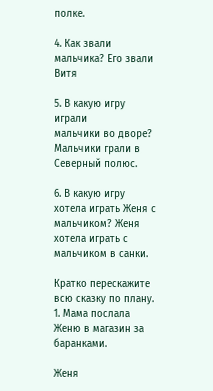полке.

4. Как звали мальчика? Его звали Витя

5. В какую игру играли
мальчики во дворе? Мальчики грали в Северный полюс.

6. В какую игру хотела играть Женя с мальчиком? Женя хотела играть с мальчиком в санки.

Кратко перескажите всю сказку по плану.
1. Мама послала Женю в магазин за баранками.

Женя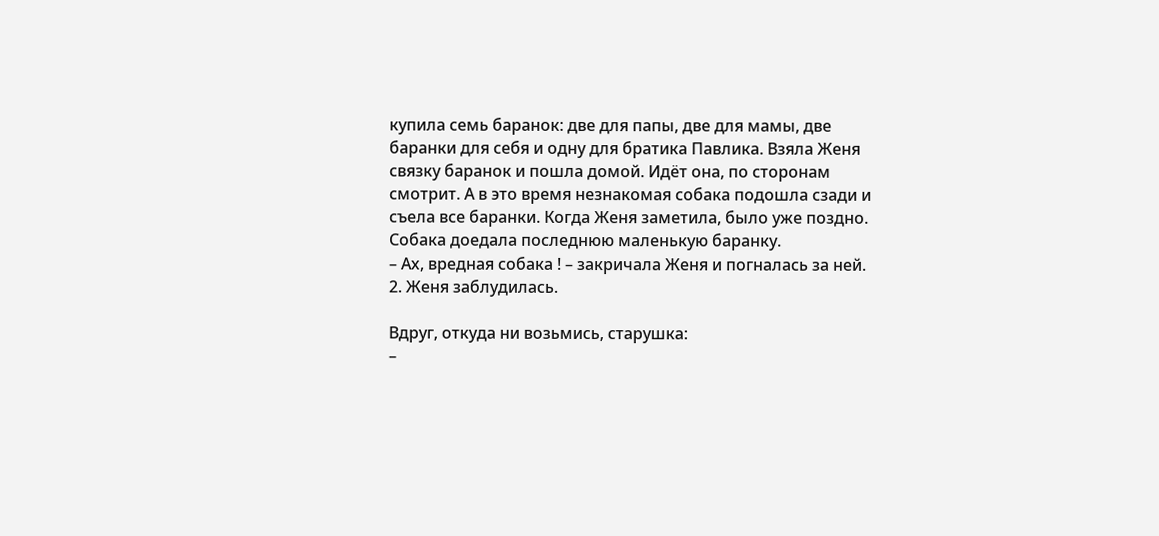купила семь баранок: две для папы, две для мамы, две баранки для себя и одну для братика Павлика. Взяла Женя связку баранок и пошла домой. Идёт она, по сторонам смотрит. А в это время незнакомая собака подошла сзади и съела все баранки. Когда Женя заметила, было уже поздно. Собака доедала последнюю маленькую баранку.
– Ах, вредная собака ! – закричала Женя и погналась за ней.
2. Женя заблудилась.

Вдруг, откуда ни возьмись, старушка:
–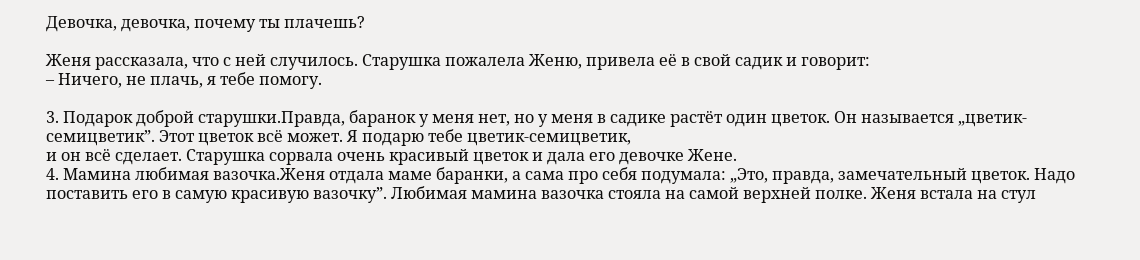Девочка, девочка, почему ты плачешь?

Женя рассказала, что с ней случилось. Старушка пожалела Женю, привела её в свой садик и говорит:
– Ничего, не плачь, я тебе помогу.

3. Подарок доброй старушки.Правда, баранок у меня нет, но у меня в садике растёт один цветок. Он называется „цветик-семицветик”. Этот цветок всё может. Я подарю тебе цветик-семицветик,
и он всё сделает. Старушка сорвала очень красивый цветок и дала его девочке Жене.
4. Мамина любимая вазочка.Женя отдала маме баранки, а сама про себя подумала: „Это, правда, замечательный цветок. Надо поставить его в самую красивую вазочку”. Любимая мамина вазочка стояла на самой верхней полке. Женя встала на стул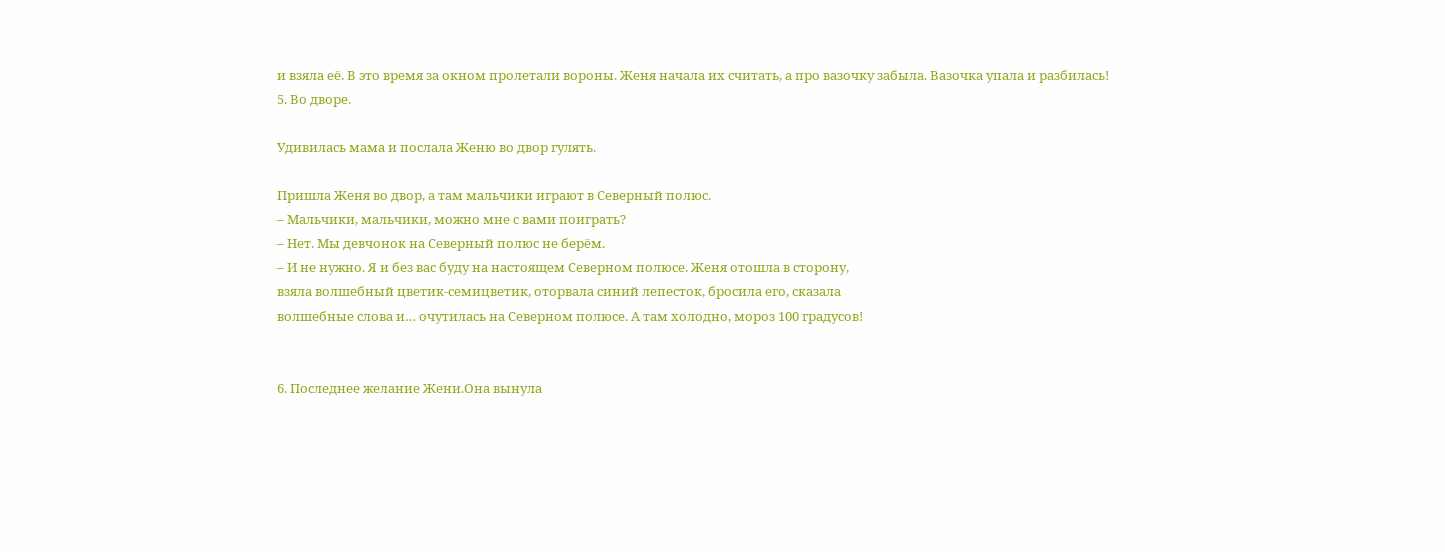и взяла её. В это время за окном пролетали вороны. Женя начала их считать, а про вазочку забыла. Вазочка упала и разбилась!
5. Во дворе.

Удивилась мама и послала Женю во двор гулять.

Пришла Женя во двор, а там мальчики играют в Северный полюс.
– Мальчики, мальчики, можно мне с вами поиграть?
– Нет. Мы девчонок на Северный полюс не берём.
– И не нужно. Я и без вас буду на настоящем Северном полюсе. Женя отошла в сторону,
взяла волшебный цветик-семицветик, оторвала синий лепесток, бросила его, сказала
волшебные слова и… очутилась на Северном полюсе. А там холодно, мороз 100 градусов!


6. Последнее желание Жени.Она вынула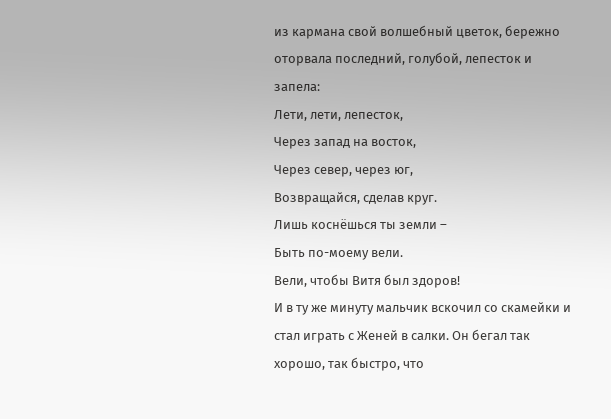из кармана свой волшебный цветок, бережно оторвала последний, голубой, лепесток и запела:
Лети, лети, лепесток,
Через запад на восток,
Через север, через юг,
Возвращайся, сделав круг.
Лишь коснёшься ты земли –
Быть по-моему вели.
Вели, чтобы Витя был здоров!
И в ту же минуту мальчик вскочил со скамейки и стал играть с Женей в салки. Он бегал так хорошо, так быстро, что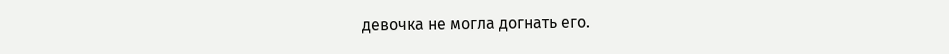девочка не могла догнать его.